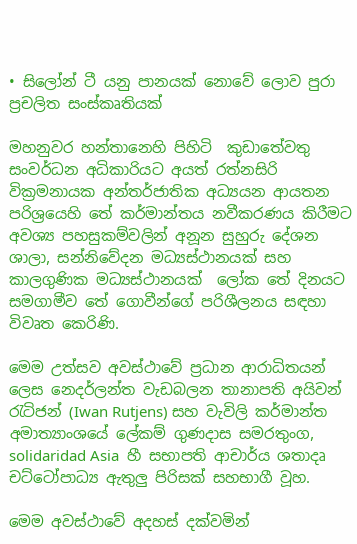• සිලෝන් ටී යනු පානයක් නොවේ ලොව පුරා ප්‍රචලිත සංස්කෘතියක්

මහනුවර හන්තානෙහි පිහිටි  කුඩාතේවතු සංවර්ධන අධිකාරියට අයත් රත්නසිරි වික්‍රමනායක අන්තර්ජාතික අධ්‍යයන ආයතන පරිශ්‍රයෙහි තේ කර්මාන්තය නවීකරණය කිරීමට අවශ්‍ය පහසුකම්වලින් අනූන සුහුරු දේශන ශාලා, සන්නිවේදන මධ්‍යස්ථානයක් සහ කාලගුණික මධ්‍යස්ථානයක්  ලෝක තේ දිනයට සමගාමීව තේ ගොවීන්ගේ පරිශීලනය සඳහා විවෘත කෙරිණි.

මෙම උත්සව අවස්ථාවේ ප්‍රධාන ආරාධිතයන් ලෙස නෙදර්ලන්ත වැඩබලන තානාපති අයිවන් රැටිජන් (Iwan Rutjens) සහ වැවිලි කර්මාන්ත අමාත්‍යාංශයේ ලේකම් ගුණදාස සමරතුංග, solidaridad Asia  හී සභාපති ආචාර්ය ශතාදෘ චට්ටෝපාධ්‍ය ඇතුලු‍ පිරිසක් සහභාගී වූහ.

මෙම අවස්ථාවේ අදහස් දක්වමින්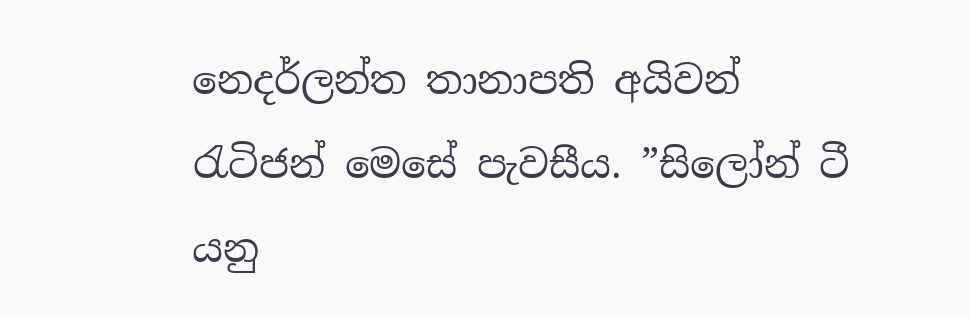නෙදර්ලන්ත තානාපති අයිවන් රැටිජන් මෙසේ පැවසීය. ”සිලෝන් ටී යනු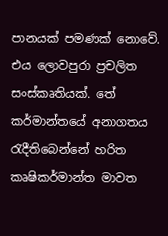පානයක් පමණක් නොවේ. එය ලොවපුරා ප්‍රචලිත සංස්කෘතියක්. තේ කර්මාන්තයේ අනාගතය රැදීතිබෙන්නේ හරිත කෘෂිකර්මාන්ත මාවත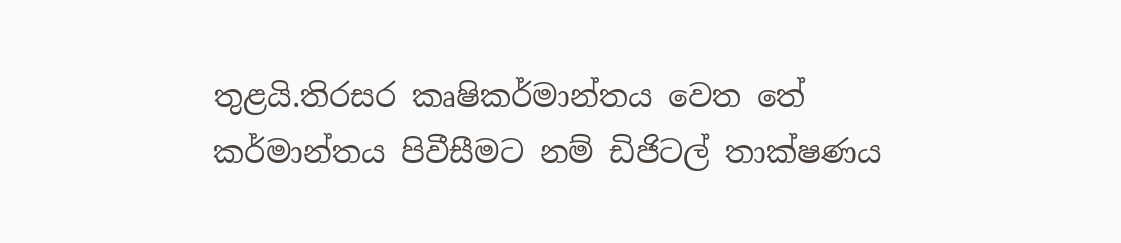තුළයි.තිරසර කෘෂිකර්මාන්තය වෙත තේ කර්මාන්තය පිවීසීමට නම් ඩිජිටල් තාක්ෂණය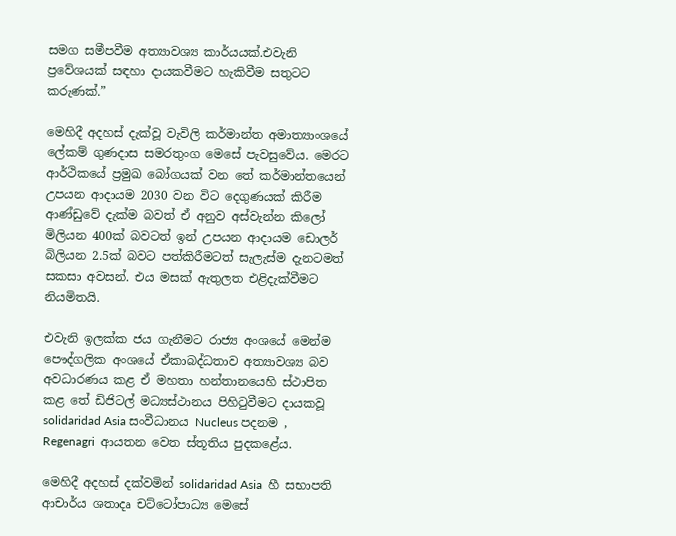සමග සමීපවීම අත්‍යාවශ්‍ය කාර්යයක්.එවැනි ප්‍රවේශයක් සඳහා දායකවීමට හැකිවීම සතුටට කරුණක්.”

මෙහිදී අදහස් දැක්වූ වැවිලි කර්මාන්ත අමාත්‍යාංශයේ ලේකම් ගුණදාස සමරතුංග මෙසේ පැවසුවේය. මෙරට ආර්ථිකයේ ප්‍රමුඛ බෝගයක් වන තේ කර්මාන්තයෙන් උපයන ආදායම 2030 වන විට දෙගුණයක් කිරීම ආණ්ඩුවේ දැක්ම බවත් ඒ අනුව අස්වැන්න කිලෝ මිලියන 400ක් බවටත් ඉන් උපයන ආදායම ඩොලර් බිලියන 2.5ක් බවට පත්කිරීමටත් සැලැස්ම දැනටමත් සකසා අවසන්. එය මසක් ඇතුලත එළිදැක්වීමට නියමිතයි.

එවැනි ඉලක්ක ජය ගැනීමට රාජ්‍ය අංශයේ මෙන්ම පෞද්ගලික අංශයේ ඒකාබද්ධතාව අත්‍යාවශ්‍ය බව අවධාරණය කළ ඒ මහතා හන්තානයෙහි ස්ථාපිත කළ තේ ඩිජිටල් මධ්‍යස්ථානය පිහිටුවීමට දායකවූ  solidaridad Asia සංවීධානය Nucleus පදනම , Regenagri  ආයතන වෙත ස්තූතිය පුදකළේය.

මෙහිදී අදහස් දක්වමින් solidaridad Asia  හී සභාපති ආචාර්ය ශතාදෘ චට්ටෝපාධ්‍ය මෙසේ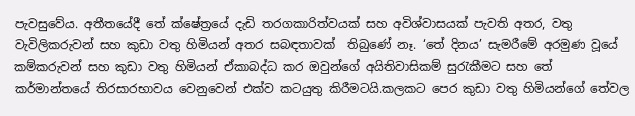පැවසුවේය. අතීතයේදී තේ ක්ෂේත්‍රයේ දැඩි තරගකාරිත්වයක් සහ අවිශ්වාසයක් පැවති අතර, වතු වැවිලිකරුවන් සහ කුඩා වතු හිමියන් අතර සබඳතාවක්  තිබුණේ නෑ. ‘තේ දිනය’ සැමරීමේ අරමුණ වූයේ කම්කරුවන් සහ කුඩා වතු හිමියන් ඒකාබද්ධ කර ඔවුන්ගේ අයිතිවාසිකම් සුරැකීමට සහ තේ කර්මාන්තයේ තිරසාරභාවය වෙනුවෙන් එක්ව කටයුතු කිරීමටයි.කලකට පෙර කුඩා වතු හිමියන්ගේ තේවල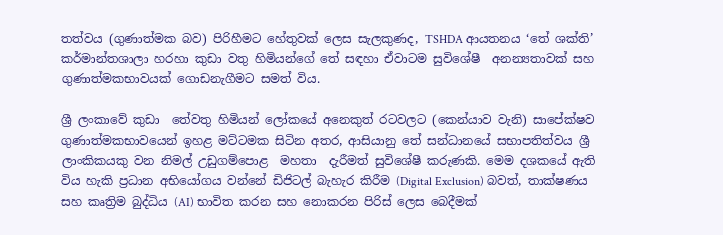තත්වය (ගුණාත්මක බව) පිරිහීමට හේතුවක් ලෙස සැලකුණද, TSHDA ආයතනය ‘තේ ශක්ති’ කර්මාන්තශාලා හරහා කුඩා වතු හිමියන්ගේ තේ සඳහා ඒවාටම සුවිශේෂී  අනන්‍යතාවක් සහ ගුණාත්මකභාවයක් ගොඩනැගීමට සමත් විය.

ශ්‍රී ලංකාවේ කුඩා  තේවතු හිමියන් ලෝකයේ අනෙකුත් රටවලට (කෙන්යාව වැනි) සාපේක්ෂව ගුණාත්මකභාවයෙන් ඉහළ මට්ටමක සිටින අතර, ආසියානු තේ සන්ධානයේ සභාපතිත්වය ශ්‍රී ලාංකිකයකු වන නිමල් උඩුගම්පොළ  මහතා  දැරීමත් සුවිශේෂී කරුණකි. මෙම දශකයේ ඇති විය හැකි ප්‍රධාන අභියෝගය වන්නේ ඩිජිටල් බැහැර කිරීම (Digital Exclusion) බවත්, තාක්ෂණය සහ කෘත්‍රිම බුද්ධිය (AI) භාවිත කරන සහ නොකරන පිරිස් ලෙස බෙදීමක්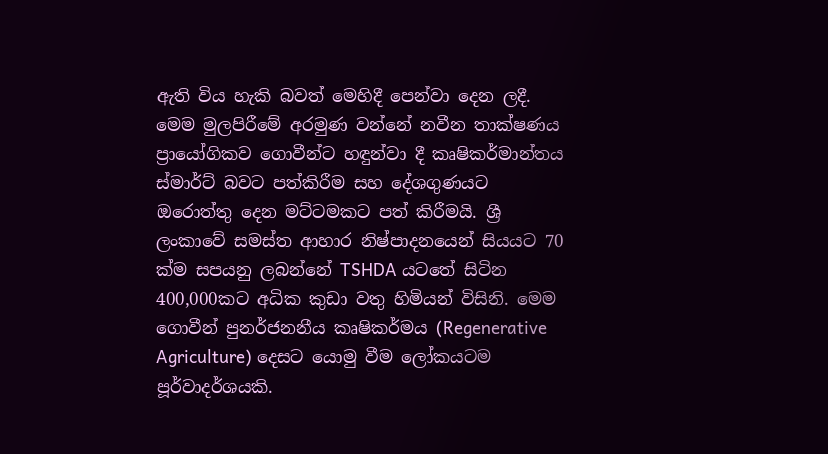ඇති විය හැකි බවත් මෙහිදී පෙන්වා දෙන ලදී. මෙම මුලපිරීමේ අරමුණ වන්නේ නවීන තාක්ෂණය ප්‍රායෝගිකව ගොවීන්ට හඳුන්වා දී කෘෂිකර්මාන්තය ස්මාර්ට් බවට පත්කිරීම සහ දේශගුණයට ඔරොත්තු දෙන මට්ටමකට පත් කිරීමයි. ශ්‍රී ලංකාවේ සමස්ත ආහාර නිෂ්පාදනයෙන් සියයට 70 ක්ම සපයනු ලබන්නේ TSHDA යටතේ සිටින 400,000කට අධික කුඩා වතු හිමියන් විසිනි. මෙම ගොවීන් පුනර්ජනනීය කෘෂිකර්මය (Regenerative Agriculture) දෙසට යොමු වීම ලෝකයටම පූර්වාදර්ශයකි.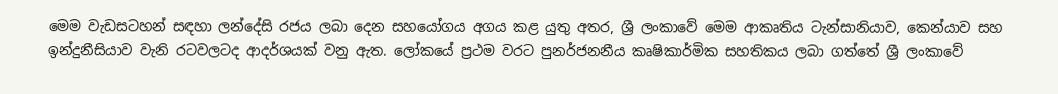මෙම වැඩසටහන් සඳහා ලන්දේසි රජය ලබා දෙන සහයෝගය අගය කළ යුතු අතර, ශ්‍රී ලංකාවේ මෙම ආකෘතිය ටැන්සානියාව, කෙන්යාව සහ ඉන්දුනීසියාව වැනි රටවලටද ආදර්ශයක් වනු ඇත. ලෝකයේ ප්‍රථම වරට පුනර්ජනනීය කෘෂිකාර්මික සහතිකය ලබා ගත්තේ ශ්‍රී ලංකාවේ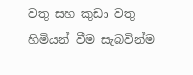වතු සහ කුඩා වතු හිමියන් වීම සැබවින්ම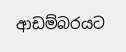ආඩම්බරයට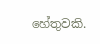හේතුවකි.